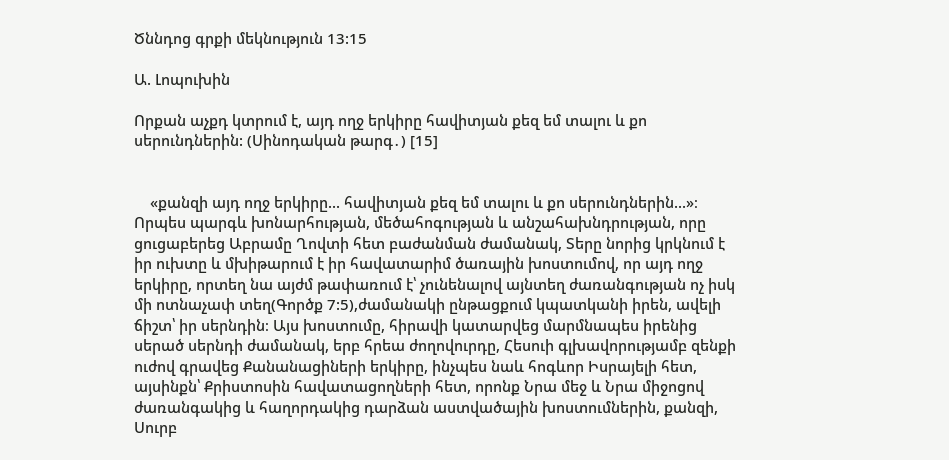Ծննդոց գրքի մեկնություն 13:15

Ա. Լոպուխին

Որքան աչքդ կտրում է, այդ ողջ երկիրը հավիտյան քեզ եմ տալու և քո սերունդներին: (Սինոդական թարգ․) [15]


    «քանզի այդ ողջ երկիրը... հավիտյան քեզ եմ տալու և քո սերունդներին...»։ Որպես պարգև խոնարհության, մեծահոգության և անշահախնդրության, որը ցուցաբերեց Աբրամը Ղովտի հետ բաժանման ժամանակ, Տերը նորից կրկնում է իր ուխտը և մխիթարում է իր հավատարիմ ծառային խոստումով, որ այդ ողջ երկիրը, որտեղ նա այժմ թափառում է՝ չունենալով այնտեղ ժառանգության ոչ իսկ մի ոտնաչափ տեղ(Գործք 7:5),ժամանակի ընթացքում կպատկանի իրեն, ավելի ճիշտ՝ իր սերնդին։ Այս խոստումը, հիրավի կատարվեց մարմնապես իրենից սերած սերնդի ժամանակ, երբ հրեա ժողովուրդը, Հեսուի գլխավորությամբ զենքի ուժով գրավեց Քանանացիների երկիրը, ինչպես նաև հոգևոր Իսրայելի հետ, այսինքն՝ Քրիստոսին հավատացողների հետ, որոնք Նրա մեջ և Նրա միջոցով ժառանգակից և հաղորդակից դարձան աստվածային խոստումներին, քանզի, Սուրբ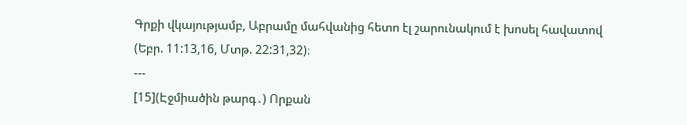Գրքի վկայությամբ, Աբրամը մահվանից հետո էլ շարունակում է խոսել հավատով (Եբր. 11:13,16, Մտթ. 22:31,32)։
---
[15](Էջմիածին թարգ․) Որքան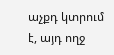աչքդ կտրում է, այդ ողջ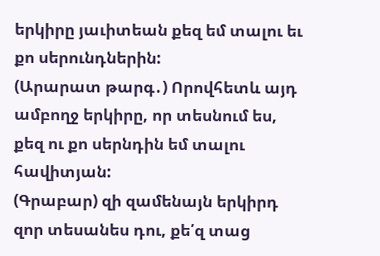երկիրը յաւիտեան քեզ եմ տալու եւ քո սերունդներին:
(Արարատ թարգ․) Որովհետև այդ ամբողջ երկիրը, որ տեսնում ես, քեզ ու քո սերնդին եմ տալու հավիտյան:
(Գրաբար) զի զամենայն երկիրդ զոր տեսանես դու, քե՛զ տաց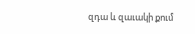զդա և զաւակի քում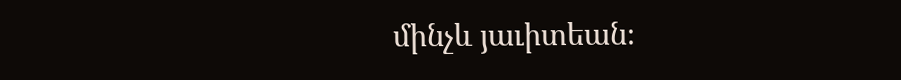մինչև յաւիտեան։